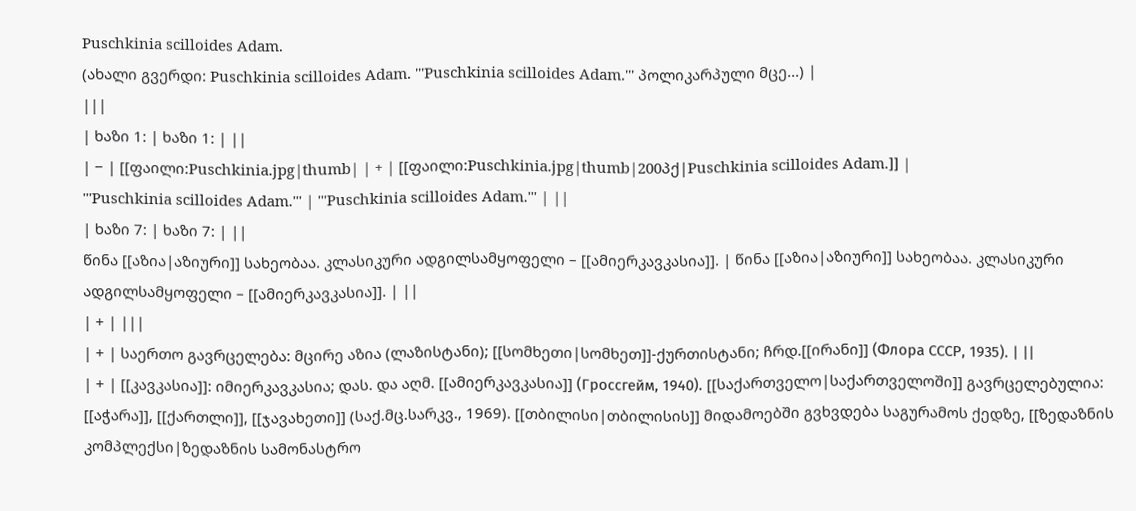Puschkinia scilloides Adam.
(ახალი გვერდი: Puschkinia scilloides Adam. '''Puschkinia scilloides Adam.''' პოლიკარპული მცე...) |
|||
| ხაზი 1: | ხაზი 1: | ||
| − | [[ფაილი:Puschkinia.jpg|thumb| | + | [[ფაილი:Puschkinia.jpg|thumb|200პქ|Puschkinia scilloides Adam.]] |
'''Puschkinia scilloides Adam.''' | '''Puschkinia scilloides Adam.''' | ||
| ხაზი 7: | ხაზი 7: | ||
წინა [[აზია|აზიური]] სახეობაა. კლასიკური ადგილსამყოფელი – [[ამიერკავკასია]]. | წინა [[აზია|აზიური]] სახეობაა. კლასიკური ადგილსამყოფელი – [[ამიერკავკასია]]. | ||
| + | |||
| + | საერთო გავრცელება: მცირე აზია (ლაზისტანი); [[სომხეთი|სომხეთ]]-ქურთისტანი; ჩრდ.[[ირანი]] (Флора СССР, 1935). | ||
| + | [[კავკასია]]: იმიერკავკასია; დას. და აღმ. [[ამიერკავკასია]] (Гроссгейм, 1940). [[საქართველო|საქართველოში]] გავრცელებულია: [[აჭარა]], [[ქართლი]], [[ჯავახეთი]] (საქ.მც.სარკვ., 1969). [[თბილისი|თბილისის]] მიდამოებში გვხვდება საგურამოს ქედზე, [[ზედაზნის კომპლექსი|ზედაზნის სამონასტრო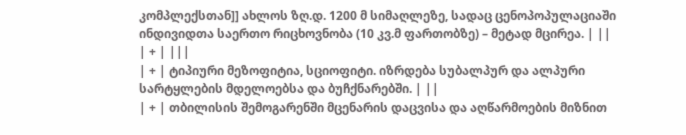კომპლექსთან]] ახლოს ზღ.დ. 1200 მ სიმაღლეზე, სადაც ცენოპოპულაციაში ინდივიდთა საერთო რიცხოვნობა (10 კვ.მ ფართობზე) – მეტად მცირეა. | ||
| + | |||
| + | ტიპიური მეზოფიტია, სციოფიტი. იზრდება სუბალპურ და ალპური სარტყლების მდელოებსა და ბუჩქნარებში. | ||
| + | თბილისის შემოგარენში მცენარის დაცვისა და აღწარმოების მიზნით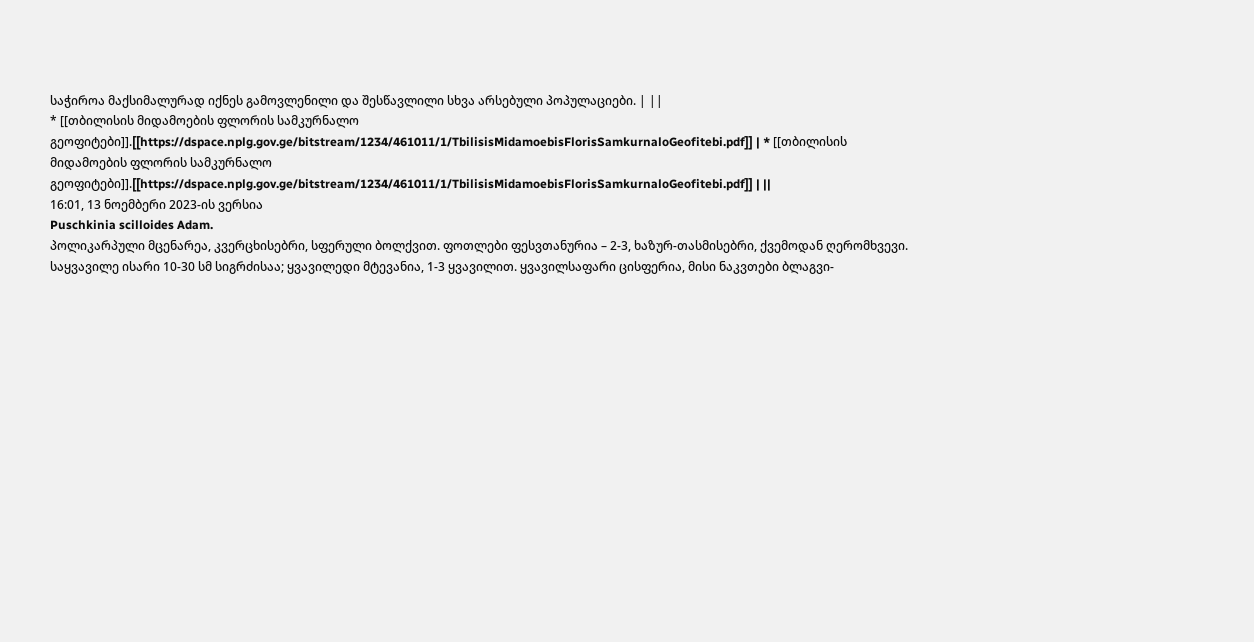საჭიროა მაქსიმალურად იქნეს გამოვლენილი და შესწავლილი სხვა არსებული პოპულაციები. | ||
* [[თბილისის მიდამოების ფლორის სამკურნალო გეოფიტები]].[[https://dspace.nplg.gov.ge/bitstream/1234/461011/1/TbilisisMidamoebisFlorisSamkurnaloGeofitebi.pdf]] | * [[თბილისის მიდამოების ფლორის სამკურნალო გეოფიტები]].[[https://dspace.nplg.gov.ge/bitstream/1234/461011/1/TbilisisMidamoebisFlorisSamkurnaloGeofitebi.pdf]] | ||
16:01, 13 ნოემბერი 2023-ის ვერსია
Puschkinia scilloides Adam.
პოლიკარპული მცენარეა, კვერცხისებრი, სფერული ბოლქვით. ფოთლები ფესვთანურია – 2-3, ხაზურ-თასმისებრი, ქვემოდან ღერომხვევი. საყვავილე ისარი 10-30 სმ სიგრძისაა; ყვავილედი მტევანია, 1-3 ყვავილით. ყვავილსაფარი ცისფერია, მისი ნაკვთები ბლაგვი-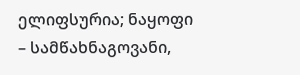ელიფსურია; ნაყოფი – სამწახნაგოვანი,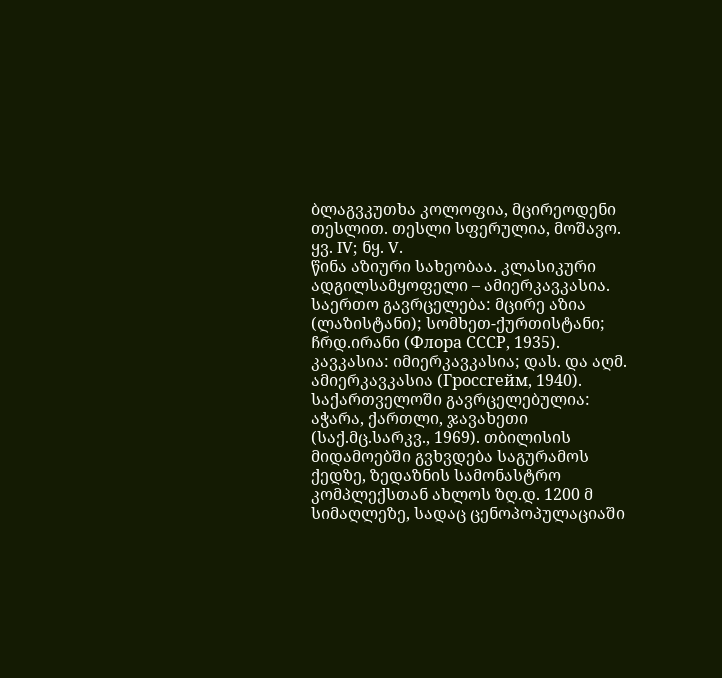ბლაგვკუთხა კოლოფია, მცირეოდენი თესლით. თესლი სფერულია, მოშავო.
ყვ. IV; ნყ. V.
წინა აზიური სახეობაა. კლასიკური ადგილსამყოფელი – ამიერკავკასია.
საერთო გავრცელება: მცირე აზია (ლაზისტანი); სომხეთ-ქურთისტანი; ჩრდ.ირანი (Флора СССР, 1935). კავკასია: იმიერკავკასია; დას. და აღმ. ამიერკავკასია (Гроссгейм, 1940). საქართველოში გავრცელებულია: აჭარა, ქართლი, ჯავახეთი (საქ.მც.სარკვ., 1969). თბილისის მიდამოებში გვხვდება საგურამოს ქედზე, ზედაზნის სამონასტრო კომპლექსთან ახლოს ზღ.დ. 1200 მ სიმაღლეზე, სადაც ცენოპოპულაციაში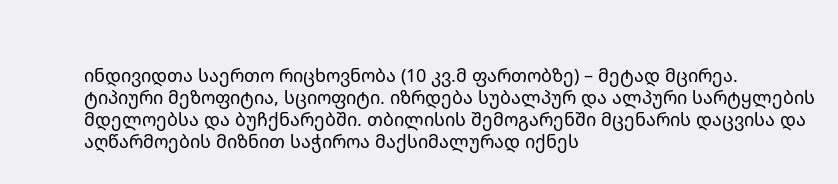ინდივიდთა საერთო რიცხოვნობა (10 კვ.მ ფართობზე) – მეტად მცირეა.
ტიპიური მეზოფიტია, სციოფიტი. იზრდება სუბალპურ და ალპური სარტყლების მდელოებსა და ბუჩქნარებში. თბილისის შემოგარენში მცენარის დაცვისა და აღწარმოების მიზნით საჭიროა მაქსიმალურად იქნეს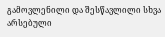გამოვლენილი და შესწავლილი სხვა არსებული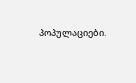პოპულაციები.